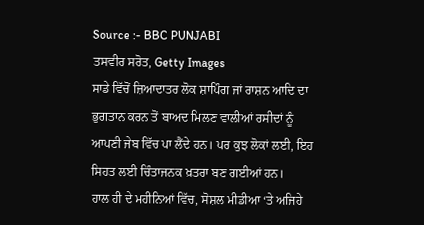Source :- BBC PUNJABI
ਤਸਵੀਰ ਸਰੋਤ, Getty Images
ਸਾਡੇ ਵਿੱਚੋਂ ਜ਼ਿਆਦਾਤਰ ਲੋਕ ਸ਼ਾਪਿੰਗ ਜਾਂ ਰਾਸ਼ਨ ਆਦਿ ਦਾ ਭੁਗਤਾਨ ਕਰਨ ਤੋਂ ਬਾਅਦ ਮਿਲਣ ਵਾਲੀਆਂ ਰਸੀਦਾਂ ਨੂੰ ਆਪਣੀ ਜੇਬ ਵਿੱਚ ਪਾ ਲੈਂਦੇ ਹਨ। ਪਰ ਕੁਝ ਲੋਕਾਂ ਲਈ, ਇਹ ਸਿਹਤ ਲਈ ਚਿੰਤਾਜਨਕ ਖ਼ਤਰਾ ਬਣ ਗਈਆਂ ਹਨ।
ਹਾਲ ਹੀ ਦੇ ਮਹੀਨਿਆਂ ਵਿੱਚ, ਸੋਸ਼ਲ ਮੀਡੀਆ ‘ਤੇ ਅਜਿਹੇ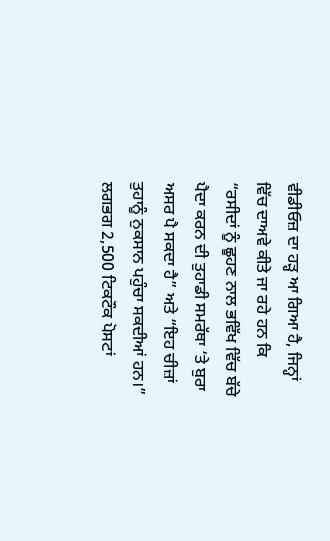ਵੀਡੀਓਜ਼ ਦਾ ਹੜ੍ਹ ਆ ਗਿਆ ਹੈ, ਜਿਨ੍ਹਾਂ ਵਿੱਚ ਦਾਅਵੇ ਕੀਤੇ ਜਾ ਰਹੇ ਹਨ ਕਿ “ਰਸੀਦਾਂ ਨੂੰ ਛੂਹਣ ਨਾਲ ਭਵਿੱਖ ਵਿੱਚ ਬੱਚੇ ਪੈਦਾ ਕਰਨ ਦੀ ਤੁਹਾਡੀ ਸਮਰੱਥਾ ‘ਤੇ ਬੁਰਾ ਅਸਰ ਪੈ ਸਕਦਾ ਹੈ” ਅਤੇ “ਇਹ ਚੀਜ਼ਾਂ ਤੁਹਾਨੂੰ ਨੁਕਸਾਨ ਪਹੁੰਚਾ ਸਕਦੀਆਂ ਹਨ।”
ਲਗਭਗ 2,500 ਟਿਕਟੌਕ ਪੋਸਟਾਂ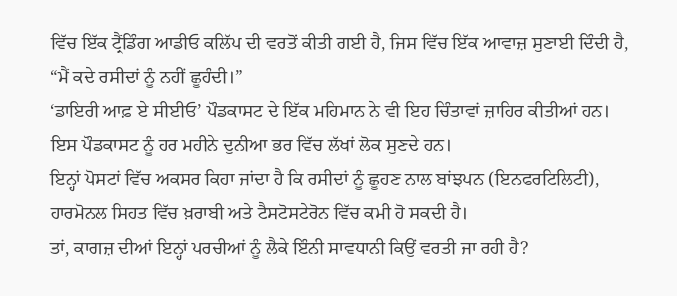ਵਿੱਚ ਇੱਕ ਟ੍ਰੈਂਡਿੰਗ ਆਡੀਓ ਕਲਿੱਪ ਦੀ ਵਰਤੋਂ ਕੀਤੀ ਗਈ ਹੈ, ਜਿਸ ਵਿੱਚ ਇੱਕ ਆਵਾਜ਼ ਸੁਣਾਈ ਦਿੰਦੀ ਹੈ, “ਮੈਂ ਕਦੇ ਰਸੀਦਾਂ ਨੂੰ ਨਹੀਂ ਛੂਹੰਦੀ।”
‘ਡਾਇਰੀ ਆਫ਼ ਏ ਸੀਈਓ’ ਪੌਡਕਾਸਟ ਦੇ ਇੱਕ ਮਹਿਮਾਨ ਨੇ ਵੀ ਇਹ ਚਿੰਤਾਵਾਂ ਜ਼ਾਹਿਰ ਕੀਤੀਆਂ ਹਨ। ਇਸ ਪੌਡਕਾਸਟ ਨੂੰ ਹਰ ਮਹੀਨੇ ਦੁਨੀਆ ਭਰ ਵਿੱਚ ਲੱਖਾਂ ਲੋਕ ਸੁਣਦੇ ਹਨ।
ਇਨ੍ਹਾਂ ਪੋਸਟਾਂ ਵਿੱਚ ਅਕਸਰ ਕਿਹਾ ਜਾਂਦਾ ਹੈ ਕਿ ਰਸੀਦਾਂ ਨੂੰ ਛੂਹਣ ਨਾਲ ਬਾਂਝਪਨ (ਇਨਫਰਟਿਲਿਟੀ), ਹਾਰਮੋਨਲ ਸਿਹਤ ਵਿੱਚ ਖ਼ਰਾਬੀ ਅਤੇ ਟੈਸਟੋਸਟੇਰੋਨ ਵਿੱਚ ਕਮੀ ਹੋ ਸਕਦੀ ਹੈ।
ਤਾਂ, ਕਾਗਜ਼ ਦੀਆਂ ਇਨ੍ਹਾਂ ਪਰਚੀਆਂ ਨੂੰ ਲੈਕੇ ਇੰਨੀ ਸਾਵਧਾਨੀ ਕਿਉਂ ਵਰਤੀ ਜਾ ਰਹੀ ਹੈ?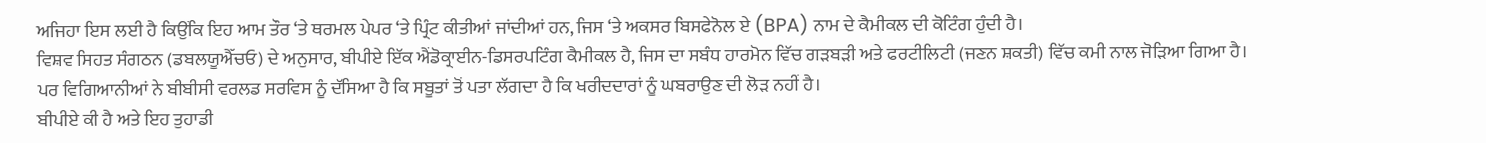ਅਜਿਹਾ ਇਸ ਲਈ ਹੈ ਕਿਉਂਕਿ ਇਹ ਆਮ ਤੌਰ ‘ਤੇ ਥਰਮਲ ਪੇਪਰ ‘ਤੇ ਪ੍ਰਿੰਟ ਕੀਤੀਆਂ ਜਾਂਦੀਆਂ ਹਨ, ਜਿਸ ‘ਤੇ ਅਕਸਰ ਬਿਸਫੇਨੋਲ ਏ (BPA) ਨਾਮ ਦੇ ਕੈਮੀਕਲ ਦੀ ਕੋਟਿੰਗ ਹੁੰਦੀ ਹੈ।
ਵਿਸ਼ਵ ਸਿਹਤ ਸੰਗਠਨ (ਡਬਲਯੂਐੱਚਓ) ਦੇ ਅਨੁਸਾਰ, ਬੀਪੀਏ ਇੱਕ ਐਂਡੋਕ੍ਰਾਈਨ-ਡਿਸਰਪਟਿੰਗ ਕੈਮੀਕਲ ਹੈ, ਜਿਸ ਦਾ ਸਬੰਧ ਹਾਰਮੋਨ ਵਿੱਚ ਗੜਬੜੀ ਅਤੇ ਫਰਟੀਲਿਟੀ (ਜਣਨ ਸ਼ਕਤੀ) ਵਿੱਚ ਕਮੀ ਨਾਲ ਜੋੜਿਆ ਗਿਆ ਹੈ।
ਪਰ ਵਿਗਿਆਨੀਆਂ ਨੇ ਬੀਬੀਸੀ ਵਰਲਡ ਸਰਵਿਸ ਨੂੰ ਦੱਸਿਆ ਹੈ ਕਿ ਸਬੂਤਾਂ ਤੋਂ ਪਤਾ ਲੱਗਦਾ ਹੈ ਕਿ ਖਰੀਦਦਾਰਾਂ ਨੂੰ ਘਬਰਾਉਣ ਦੀ ਲੋੜ ਨਹੀਂ ਹੈ।
ਬੀਪੀਏ ਕੀ ਹੈ ਅਤੇ ਇਹ ਤੁਹਾਡੀ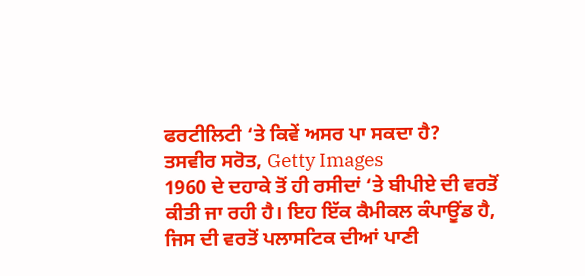ਫਰਟੀਲਿਟੀ ‘ਤੇ ਕਿਵੇਂ ਅਸਰ ਪਾ ਸਕਦਾ ਹੈ?
ਤਸਵੀਰ ਸਰੋਤ, Getty Images
1960 ਦੇ ਦਹਾਕੇ ਤੋਂ ਹੀ ਰਸੀਦਾਂ ‘ਤੇ ਬੀਪੀਏ ਦੀ ਵਰਤੋਂ ਕੀਤੀ ਜਾ ਰਹੀ ਹੈ। ਇਹ ਇੱਕ ਕੈਮੀਕਲ ਕੰਪਾਊਂਡ ਹੈ, ਜਿਸ ਦੀ ਵਰਤੋਂ ਪਲਾਸਟਿਕ ਦੀਆਂ ਪਾਣੀ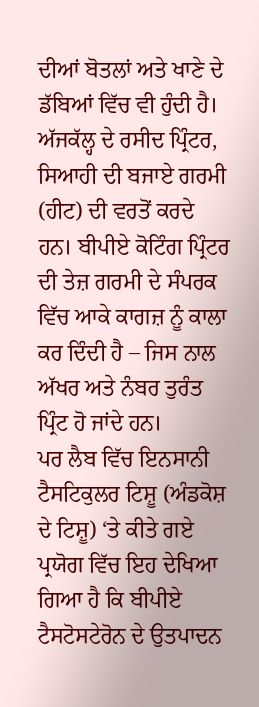ਦੀਆਂ ਬੋਤਲਾਂ ਅਤੇ ਖਾਣੇ ਦੇ ਡੱਬਿਆਂ ਵਿੱਚ ਵੀ ਹੁੰਦੀ ਹੈ।
ਅੱਜਕੱਲ੍ਹ ਦੇ ਰਸੀਦ ਪ੍ਰਿੰਟਰ, ਸਿਆਹੀ ਦੀ ਬਜਾਏ ਗਰਮੀ (ਹੀਟ) ਦੀ ਵਰਤੋਂ ਕਰਦੇ ਹਨ। ਬੀਪੀਏ ਕੋਟਿੰਗ ਪ੍ਰਿੰਟਰ ਦੀ ਤੇਜ਼ ਗਰਮੀ ਦੇ ਸੰਪਰਕ ਵਿੱਚ ਆਕੇ ਕਾਗਜ਼ ਨੂੰ ਕਾਲਾ ਕਰ ਦਿੰਦੀ ਹੈ – ਜਿਸ ਨਾਲ ਅੱਖਰ ਅਤੇ ਨੰਬਰ ਤੁਰੰਤ ਪ੍ਰਿੰਟ ਹੋ ਜਾਂਦੇ ਹਨ।
ਪਰ ਲੈਬ ਵਿੱਚ ਇਨਸਾਨੀ ਟੈਸਟਿਕੁਲਰ ਟਿਸ਼ੂ (ਅੰਡਕੋਸ਼ ਦੇ ਟਿਸ਼ੂ) ‘ਤੇ ਕੀਤੇ ਗਏ ਪ੍ਰਯੋਗ ਵਿੱਚ ਇਹ ਦੇਖਿਆ ਗਿਆ ਹੈ ਕਿ ਬੀਪੀਏ ਟੈਸਟੋਸਟੇਰੋਨ ਦੇ ਉਤਪਾਦਨ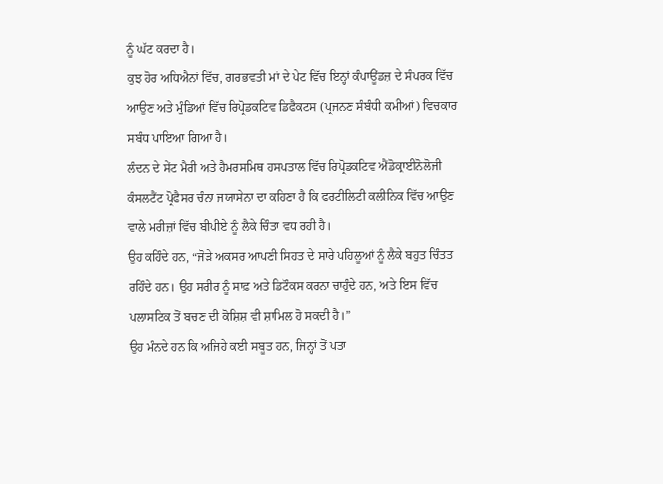ਨੂੰ ਘੱਟ ਕਰਦਾ ਹੈ।
ਕੁਝ ਹੋਰ ਅਧਿਐਨਾਂ ਵਿੱਚ, ਗਰਭਵਤੀ ਮਾਂ ਦੇ ਪੇਟ ਵਿੱਚ ਇਨ੍ਹਾਂ ਕੰਪਾਊਂਡਜ਼ ਦੇ ਸੰਪਰਕ ਵਿੱਚ ਆਉਣ ਅਤੇ ਮੁੰਡਿਆਂ ਵਿੱਚ ਰਿਪ੍ਰੋਡਕਟਿਵ ਡਿਫੈਕਟਸ (ਪ੍ਰਜਨਣ ਸੰਬੰਧੀ ਕਮੀਆਂ) ਵਿਚਕਾਰ ਸਬੰਧ ਪਾਇਆ ਗਿਆ ਹੈ।
ਲੰਦਨ ਦੇ ਸੇਂਟ ਮੈਰੀ ਅਤੇ ਹੈਮਰਸਮਿਥ ਹਸਪਤਾਲ ਵਿੱਚ ਰਿਪ੍ਰੋਡਕਟਿਵ ਐਂਡੋਕ੍ਰਾਈਨੋਲੋਜੀ ਕੰਸਲਟੈਂਟ ਪ੍ਰੋਫੈਸਰ ਚੰਨਾ ਜਯਾਸੇਨਾ ਦਾ ਕਹਿਣਾ ਹੈ ਕਿ ਫਰਟੀਲਿਟੀ ਕਲੀਨਿਕ ਵਿੱਚ ਆਉਣ ਵਾਲੇ ਮਰੀਜ਼ਾਂ ਵਿੱਚ ਬੀਪੀਏ ਨੂੰ ਲੈਕੇ ਚਿੰਤਾ ਵਧ ਰਹੀ ਹੈ।
ਉਹ ਕਹਿੰਦੇ ਹਨ, “ਜੋੜੇ ਅਕਸਰ ਆਪਣੀ ਸਿਹਤ ਦੇ ਸਾਰੇ ਪਹਿਲੂਆਂ ਨੂੰ ਲੈਕੇ ਬਹੁਤ ਚਿੰਤਤ ਰਹਿੰਦੇ ਹਨ। ਉਹ ਸਰੀਰ ਨੂੰ ਸਾਫ਼ ਅਤੇ ਡਿਟੌਕਸ ਕਰਨਾ ਚਾਹੁੰਦੇ ਹਨ, ਅਤੇ ਇਸ ਵਿੱਚ ਪਲਾਸਟਿਕ ਤੋਂ ਬਚਣ ਦੀ ਕੋਸ਼ਿਸ਼ ਵੀ ਸ਼ਾਮਿਲ ਹੋ ਸਕਦੀ ਹੈ।”
ਉਹ ਮੰਨਦੇ ਹਨ ਕਿ ਅਜਿਹੇ ਕਈ ਸਬੂਤ ਹਨ, ਜਿਨ੍ਹਾਂ ਤੋਂ ਪਤਾ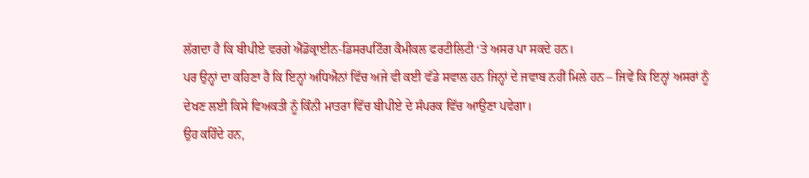ਲੱਗਦਾ ਹੈ ਕਿ ਬੀਪੀਏ ਵਰਗੇ ਐਂਡੋਕ੍ਰਾਈਨ-ਡਿਸਰਪਟਿੰਗ ਕੈਮੀਕਲ ਫਰਟੀਲਿਟੀ ‘ਤੇ ਅਸਰ ਪਾ ਸਕਦੇ ਹਨ।
ਪਰ ਉਨ੍ਹਾਂ ਦਾ ਕਹਿਣਾ ਹੈ ਕਿ ਇਨ੍ਹਾਂ ਅਧਿਐਨਾਂ ਵਿੱਚ ਅਜੇ ਵੀ ਕਈ ਵੱਡੇ ਸਵਾਲ ਹਨ ਜਿਨ੍ਹਾਂ ਦੇ ਜਵਾਬ ਨਹੀਂ ਮਿਲੇ ਹਨ – ਜਿਵੇਂ ਕਿ ਇਨ੍ਹਾਂ ਅਸਰਾਂ ਨੂੰ ਦੇਖਣ ਲਈ ਕਿਸੇ ਵਿਅਕਤੀ ਨੂੰ ਕਿੰਨੀ ਮਾਤਰਾ ਵਿੱਚ ਬੀਪੀਏ ਦੇ ਸੰਪਰਕ ਵਿੱਚ ਆਉਣਾ ਪਵੇਗਾ।
ਉਹ ਕਹਿੰਦੇ ਹਨ,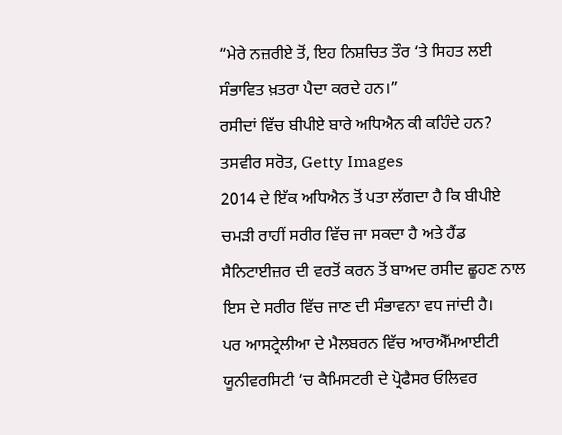“ਮੇਰੇ ਨਜ਼ਰੀਏ ਤੋਂ, ਇਹ ਨਿਸ਼ਚਿਤ ਤੌਰ ‘ਤੇ ਸਿਹਤ ਲਈ ਸੰਭਾਵਿਤ ਖ਼ਤਰਾ ਪੈਦਾ ਕਰਦੇ ਹਨ।”
ਰਸੀਦਾਂ ਵਿੱਚ ਬੀਪੀਏ ਬਾਰੇ ਅਧਿਐਨ ਕੀ ਕਹਿੰਦੇ ਹਨ?
ਤਸਵੀਰ ਸਰੋਤ, Getty Images
2014 ਦੇ ਇੱਕ ਅਧਿਐਨ ਤੋਂ ਪਤਾ ਲੱਗਦਾ ਹੈ ਕਿ ਬੀਪੀਏ ਚਮੜੀ ਰਾਹੀਂ ਸਰੀਰ ਵਿੱਚ ਜਾ ਸਕਦਾ ਹੈ ਅਤੇ ਹੈਂਡ ਸੈਨਿਟਾਈਜ਼ਰ ਦੀ ਵਰਤੋਂ ਕਰਨ ਤੋਂ ਬਾਅਦ ਰਸੀਦ ਛੂਹਣ ਨਾਲ ਇਸ ਦੇ ਸਰੀਰ ਵਿੱਚ ਜਾਣ ਦੀ ਸੰਭਾਵਨਾ ਵਧ ਜਾਂਦੀ ਹੈ।
ਪਰ ਆਸਟ੍ਰੇਲੀਆ ਦੇ ਮੈਲਬਰਨ ਵਿੱਚ ਆਰਐੱਮਆਈਟੀ ਯੂਨੀਵਰਸਿਟੀ ‘ਚ ਕੈਮਿਸਟਰੀ ਦੇ ਪ੍ਰੋਫੈਸਰ ਓਲਿਵਰ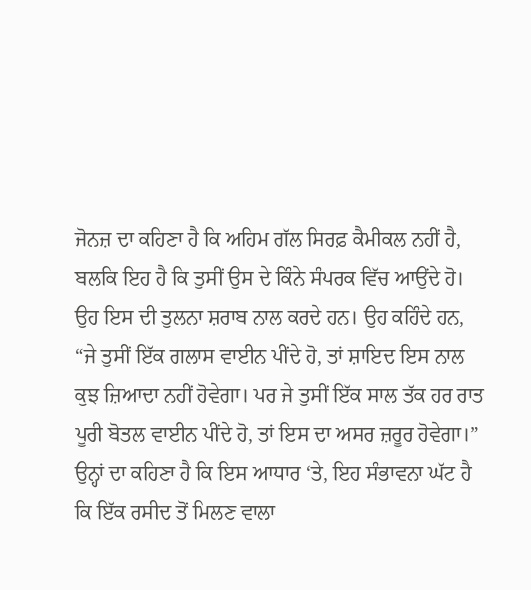ਜੋਨਜ਼ ਦਾ ਕਹਿਣਾ ਹੈ ਕਿ ਅਹਿਮ ਗੱਲ ਸਿਰਫ਼ ਕੈਮੀਕਲ ਨਹੀਂ ਹੈ, ਬਲਕਿ ਇਹ ਹੈ ਕਿ ਤੁਸੀਂ ਉਸ ਦੇ ਕਿੰਨੇ ਸੰਪਰਕ ਵਿੱਚ ਆਉਂਦੇ ਹੋ।
ਉਹ ਇਸ ਦੀ ਤੁਲਨਾ ਸ਼ਰਾਬ ਨਾਲ ਕਰਦੇ ਹਨ। ਉਹ ਕਹਿੰਦੇ ਹਨ, “ਜੇ ਤੁਸੀਂ ਇੱਕ ਗਲਾਸ ਵਾਈਨ ਪੀਂਦੇ ਹੋ, ਤਾਂ ਸ਼ਾਇਦ ਇਸ ਨਾਲ ਕੁਝ ਜ਼ਿਆਦਾ ਨਹੀਂ ਹੋਵੇਗਾ। ਪਰ ਜੇ ਤੁਸੀਂ ਇੱਕ ਸਾਲ ਤੱਕ ਹਰ ਰਾਤ ਪੂਰੀ ਬੋਤਲ ਵਾਈਨ ਪੀਂਦੇ ਹੋ, ਤਾਂ ਇਸ ਦਾ ਅਸਰ ਜ਼ਰੂਰ ਹੋਵੇਗਾ।”
ਉਨ੍ਹਾਂ ਦਾ ਕਹਿਣਾ ਹੈ ਕਿ ਇਸ ਆਧਾਰ ‘ਤੇ, ਇਹ ਸੰਭਾਵਨਾ ਘੱਟ ਹੈ ਕਿ ਇੱਕ ਰਸੀਦ ਤੋਂ ਮਿਲਣ ਵਾਲਾ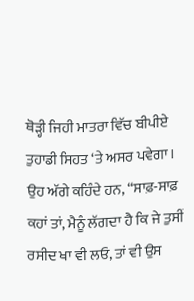ਥੋੜ੍ਹੀ ਜਿਹੀ ਮਾਤਰਾ ਵਿੱਚ ਬੀਪੀਏ ਤੁਹਾਡੀ ਸਿਹਤ ‘ਤੇ ਅਸਰ ਪਵੇਗਾ।
ਉਹ ਅੱਗੇ ਕਹਿੰਦੇ ਹਨ, “ਸਾਫ਼-ਸਾਫ਼ ਕਹਾਂ ਤਾਂ, ਮੈਨੂੰ ਲੱਗਦਾ ਹੈ ਕਿ ਜੇ ਤੁਸੀਂ ਰਸੀਦ ਖਾ ਵੀ ਲਓ, ਤਾਂ ਵੀ ਉਸ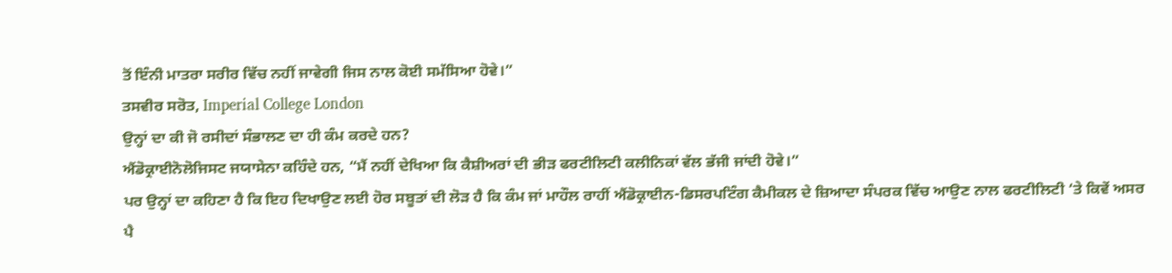ਤੋਂ ਇੰਨੀ ਮਾਤਰਾ ਸਰੀਰ ਵਿੱਚ ਨਹੀਂ ਜਾਵੇਗੀ ਜਿਸ ਨਾਲ ਕੋਈ ਸਮੱਸਿਆ ਹੋਵੇ।”
ਤਸਵੀਰ ਸਰੋਤ, Imperial College London
ਉਨ੍ਹਾਂ ਦਾ ਕੀ ਜੋ ਰਸੀਦਾਂ ਸੰਭਾਲਣ ਦਾ ਹੀ ਕੰਮ ਕਰਦੇ ਹਨ?
ਐਂਡੋਕ੍ਰਾਈਨੋਲੋਜਿਸਟ ਜਯਾਸੇਨਾ ਕਹਿੰਦੇ ਹਨ, “ਮੈਂ ਨਹੀਂ ਦੇਖਿਆ ਕਿ ਕੈਸ਼ੀਅਰਾਂ ਦੀ ਭੀੜ ਫਰਟੀਲਿਟੀ ਕਲੀਨਿਕਾਂ ਵੱਲ ਭੱਜੀ ਜਾਂਦੀ ਹੋਵੇ।”
ਪਰ ਉਨ੍ਹਾਂ ਦਾ ਕਹਿਣਾ ਹੈ ਕਿ ਇਹ ਦਿਖਾਉਣ ਲਈ ਹੋਰ ਸਬੂਤਾਂ ਦੀ ਲੋੜ ਹੈ ਕਿ ਕੰਮ ਜਾਂ ਮਾਹੌਲ ਰਾਹੀਂ ਐਂਡੋਕ੍ਰਾਈਨ-ਡਿਸਰਪਟਿੰਗ ਕੈਮੀਕਲ ਦੇ ਜ਼ਿਆਦਾ ਸੰਪਰਕ ਵਿੱਚ ਆਉਣ ਨਾਲ ਫਰਟੀਲਿਟੀ ‘ਤੇ ਕਿਵੇਂ ਅਸਰ ਪੈ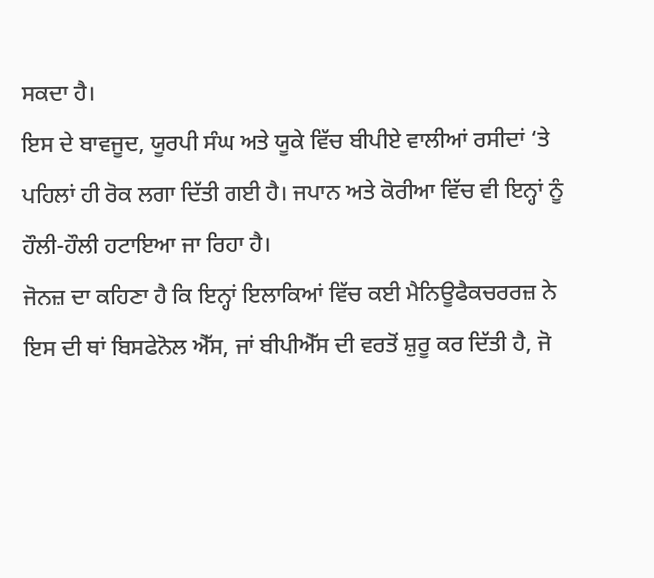ਸਕਦਾ ਹੈ।
ਇਸ ਦੇ ਬਾਵਜੂਦ, ਯੂਰਪੀ ਸੰਘ ਅਤੇ ਯੂਕੇ ਵਿੱਚ ਬੀਪੀਏ ਵਾਲੀਆਂ ਰਸੀਦਾਂ ‘ਤੇ ਪਹਿਲਾਂ ਹੀ ਰੋਕ ਲਗਾ ਦਿੱਤੀ ਗਈ ਹੈ। ਜਪਾਨ ਅਤੇ ਕੋਰੀਆ ਵਿੱਚ ਵੀ ਇਨ੍ਹਾਂ ਨੂੰ ਹੌਲੀ-ਹੌਲੀ ਹਟਾਇਆ ਜਾ ਰਿਹਾ ਹੈ।
ਜੋਨਜ਼ ਦਾ ਕਹਿਣਾ ਹੈ ਕਿ ਇਨ੍ਹਾਂ ਇਲਾਕਿਆਂ ਵਿੱਚ ਕਈ ਮੈਨਿਊਫੈਕਚਰਰਜ਼ ਨੇ ਇਸ ਦੀ ਥਾਂ ਬਿਸਫੇਨੋਲ ਐੱਸ, ਜਾਂ ਬੀਪੀਐੱਸ ਦੀ ਵਰਤੋਂ ਸ਼ੁਰੂ ਕਰ ਦਿੱਤੀ ਹੈ, ਜੋ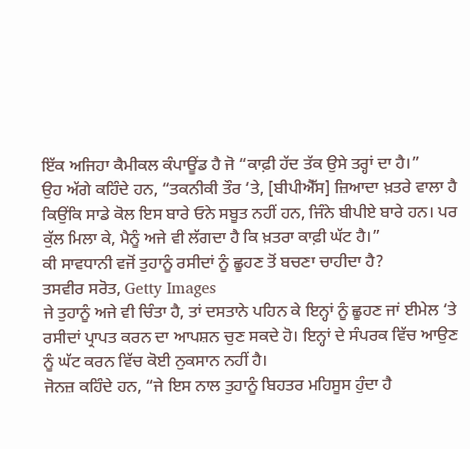ਇੱਕ ਅਜਿਹਾ ਕੈਮੀਕਲ ਕੰਪਾਊਂਡ ਹੈ ਜੋ “ਕਾਫ਼ੀ ਹੱਦ ਤੱਕ ਉਸੇ ਤਰ੍ਹਾਂ ਦਾ ਹੈ।”
ਉਹ ਅੱਗੇ ਕਹਿੰਦੇ ਹਨ, “ਤਕਨੀਕੀ ਤੌਰ ‘ਤੇ, [ਬੀਪੀਐੱਸ] ਜ਼ਿਆਦਾ ਖ਼ਤਰੇ ਵਾਲਾ ਹੈ ਕਿਉਂਕਿ ਸਾਡੇ ਕੋਲ ਇਸ ਬਾਰੇ ਓਨੇ ਸਬੂਤ ਨਹੀਂ ਹਨ, ਜਿੰਨੇ ਬੀਪੀਏ ਬਾਰੇ ਹਨ। ਪਰ ਕੁੱਲ ਮਿਲਾ ਕੇ, ਮੈਨੂੰ ਅਜੇ ਵੀ ਲੱਗਦਾ ਹੈ ਕਿ ਖ਼ਤਰਾ ਕਾਫ਼ੀ ਘੱਟ ਹੈ।”
ਕੀ ਸਾਵਧਾਨੀ ਵਜੋਂ ਤੁਹਾਨੂੰ ਰਸੀਦਾਂ ਨੂੰ ਛੂਹਣ ਤੋਂ ਬਚਣਾ ਚਾਹੀਦਾ ਹੈ?
ਤਸਵੀਰ ਸਰੋਤ, Getty Images
ਜੇ ਤੁਹਾਨੂੰ ਅਜੇ ਵੀ ਚਿੰਤਾ ਹੈ, ਤਾਂ ਦਸਤਾਨੇ ਪਹਿਨ ਕੇ ਇਨ੍ਹਾਂ ਨੂੰ ਛੂਹਣ ਜਾਂ ਈਮੇਲ ‘ਤੇ ਰਸੀਦਾਂ ਪ੍ਰਾਪਤ ਕਰਨ ਦਾ ਆਪਸ਼ਨ ਚੁਣ ਸਕਦੇ ਹੋ। ਇਨ੍ਹਾਂ ਦੇ ਸੰਪਰਕ ਵਿੱਚ ਆਉਣ ਨੂੰ ਘੱਟ ਕਰਨ ਵਿੱਚ ਕੋਈ ਨੁਕਸਾਨ ਨਹੀਂ ਹੈ।
ਜੋਨਜ਼ ਕਹਿੰਦੇ ਹਨ, “ਜੇ ਇਸ ਨਾਲ ਤੁਹਾਨੂੰ ਬਿਹਤਰ ਮਹਿਸੂਸ ਹੁੰਦਾ ਹੈ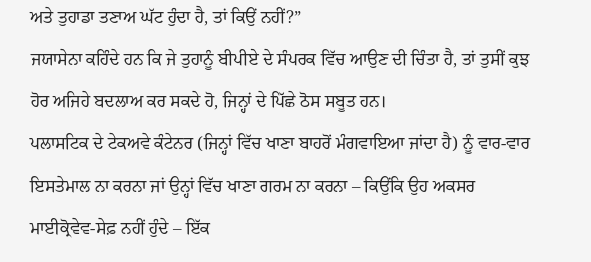ਅਤੇ ਤੁਹਾਡਾ ਤਣਾਅ ਘੱਟ ਹੁੰਦਾ ਹੈ, ਤਾਂ ਕਿਉਂ ਨਹੀਂ?”
ਜਯਾਸੇਨਾ ਕਹਿੰਦੇ ਹਨ ਕਿ ਜੇ ਤੁਹਾਨੂੰ ਬੀਪੀਏ ਦੇ ਸੰਪਰਕ ਵਿੱਚ ਆਉਣ ਦੀ ਚਿੰਤਾ ਹੈ, ਤਾਂ ਤੁਸੀਂ ਕੁਝ ਹੋਰ ਅਜਿਹੇ ਬਦਲਾਅ ਕਰ ਸਕਦੇ ਹੋ, ਜਿਨ੍ਹਾਂ ਦੇ ਪਿੱਛੇ ਠੋਸ ਸਬੂਤ ਹਨ।
ਪਲਾਸਟਿਕ ਦੇ ਟੇਕਅਵੇ ਕੰਟੇਨਰ (ਜਿਨ੍ਹਾਂ ਵਿੱਚ ਖਾਣਾ ਬਾਹਰੋਂ ਮੰਗਵਾਇਆ ਜਾਂਦਾ ਹੈ) ਨੂੰ ਵਾਰ-ਵਾਰ ਇਸਤੇਮਾਲ ਨਾ ਕਰਨਾ ਜਾਂ ਉਨ੍ਹਾਂ ਵਿੱਚ ਖਾਣਾ ਗਰਮ ਨਾ ਕਰਨਾ – ਕਿਉਂਕਿ ਉਹ ਅਕਸਰ ਮਾਈਕ੍ਰੋਵੇਵ-ਸੇਫ਼ ਨਹੀਂ ਹੁੰਦੇ – ਇੱਕ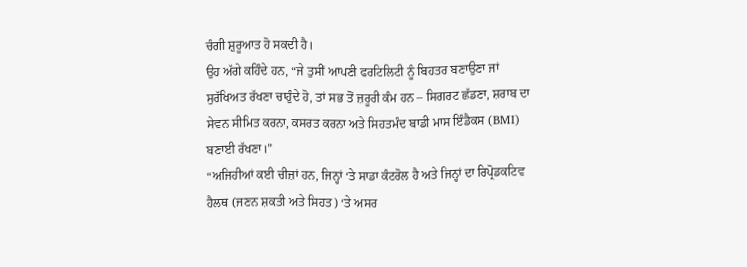ਚੰਗੀ ਸ਼ੁਰੂਆਤ ਹੋ ਸਕਦੀ ਹੈ।
ਉਹ ਅੱਗੇ ਕਹਿੰਦੇ ਹਨ, “ਜੇ ਤੁਸੀਂ ਆਪਣੀ ਫਰਟਿਲਿਟੀ ਨੂੰ ਬਿਹਤਰ ਬਣਾਉਣਾ ਜਾਂ ਸੁਰੱਖਿਅਤ ਰੱਖਣਾ ਚਾਹੁੰਦੇ ਹੋ, ਤਾਂ ਸਭ ਤੋਂ ਜ਼ਰੂਰੀ ਕੰਮ ਹਨ – ਸਿਗਰਟ ਛੱਡਣਾ, ਸ਼ਰਾਬ ਦਾ ਸੇਵਨ ਸੀਮਿਤ ਕਰਨਾ, ਕਸਰਤ ਕਰਨਾ ਅਤੇ ਸਿਹਤਮੰਦ ਬਾਡੀ ਮਾਸ ਇੰਡੈਕਸ (BMI) ਬਣਾਈ ਰੱਖਣਾ।”
“ਅਜਿਹੀਆਂ ਕਈ ਚੀਜ਼ਾਂ ਹਨ, ਜਿਨ੍ਹਾਂ ‘ਤੇ ਸਾਡਾ ਕੰਟਰੋਲ ਹੈ ਅਤੇ ਜਿਨ੍ਹਾਂ ਦਾ ਰਿਪ੍ਰੋਡਕਟਿਵ ਹੈਲਥ (ਜਣਨ ਸ਼ਕਤੀ ਅਤੇ ਸਿਹਤ) ‘ਤੇ ਅਸਰ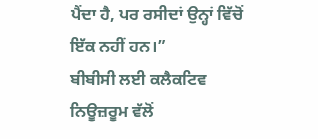ਪੈਂਦਾ ਹੈ, ਪਰ ਰਸੀਦਾਂ ਉਨ੍ਹਾਂ ਵਿੱਚੋਂ ਇੱਕ ਨਹੀਂ ਹਨ।”
ਬੀਬੀਸੀ ਲਈ ਕਲੈਕਟਿਵ ਨਿਊਜ਼ਰੂਮ ਵੱਲੋਂ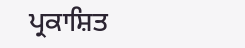ਪ੍ਰਕਾਸ਼ਿਤ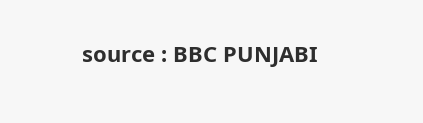source : BBC PUNJABI